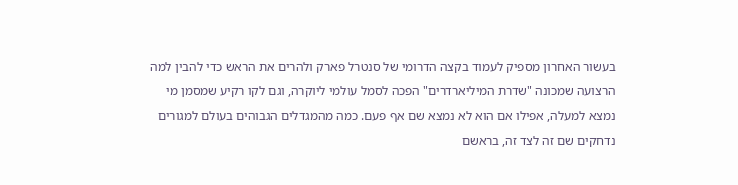בעשור האחרון מספיק לעמוד בקצה הדרומי של סנטרל פארק ולהרים את הראש כדי להבין למה הרצועה שמכונה "שדרת המיליארדרים" הפכה לסמל עולמי ליוקרה, וגם לקו רקיע שמסמן מי נמצא למעלה, אפילו אם הוא לא נמצא שם אף פעם. כמה מהמגדלים הגבוהים בעולם למגורים נדחקים שם זה לצד זה, בראשם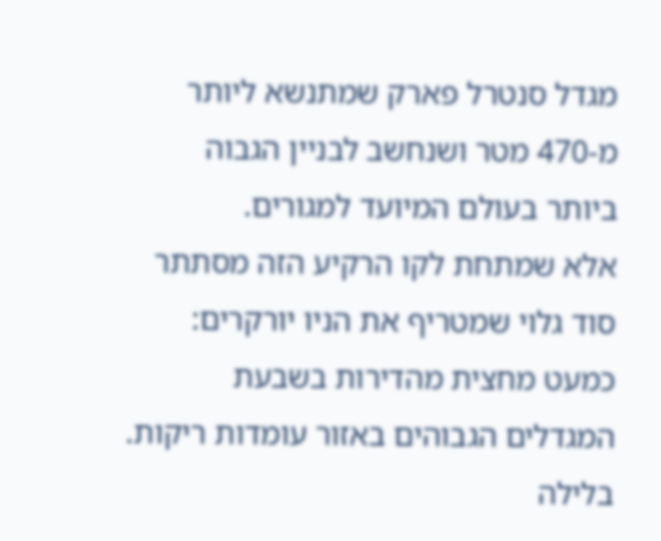מגדל סנטרל פארק שמתנשא ליותר מ-470 מטר ושנחשב לבניין הגבוה ביותר בעולם המיועד למגורים.
אלא שמתחת לקו הרקיע הזה מסתתר סוד גלוי שמטריף את הניו יורקרים: כמעט מחצית מהדירות בשבעת המגדלים הגבוהים באזור עומדות ריקות. בלילה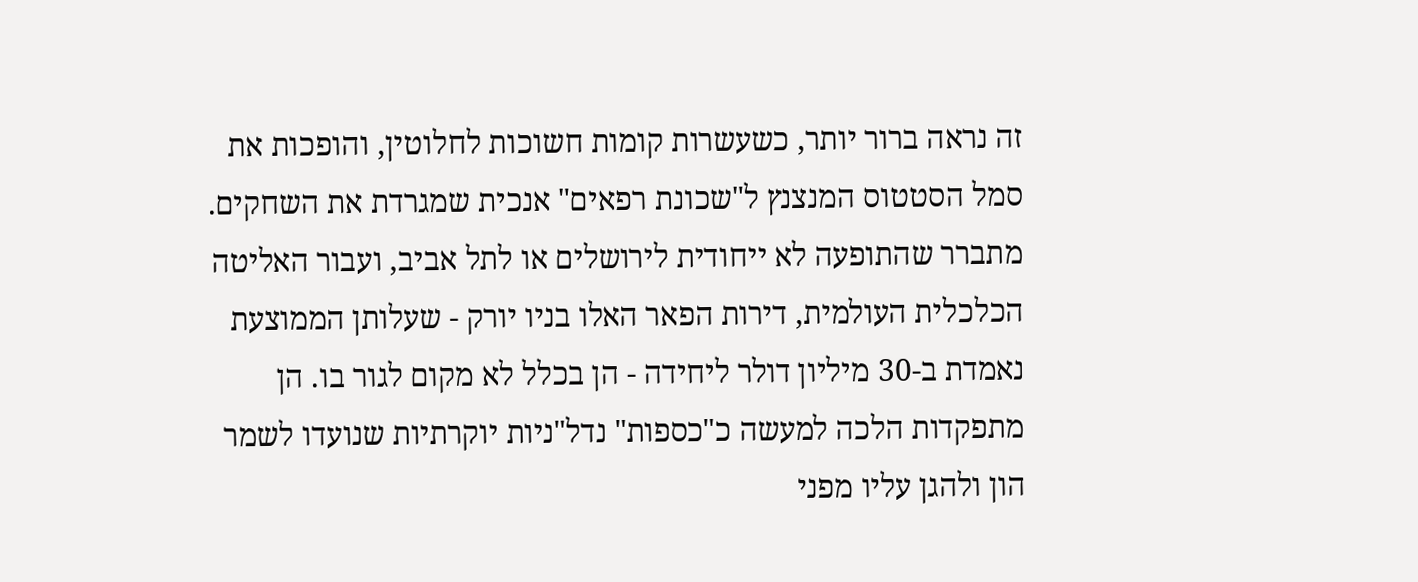זה נראה ברור יותר, כשעשרות קומות חשוכות לחלוטין, והופכות את סמל הסטטוס המנצנץ ל"שכונת רפאים" אנכית שמגרדת את השחקים.
מתברר שהתופעה לא ייחודית לירושלים או לתל אביב, ועבור האליטה הכלכלית העולמית, דירות הפאר האלו בניו יורק - שעלותן הממוצעת נאמדת ב-30 מיליון דולר ליחידה - הן בכלל לא מקום לגור בו. הן מתפקדות הלכה למעשה כ"כספות" נדל"ניות יוקרתיות שנועדו לשמר הון ולהגן עליו מפני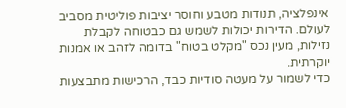אינפלציה, תנודות מטבע וחוסר יציבות פוליטית מסביב לעולם. הדירות יכולות לשמש גם כבטוחה לקבלת נזילות, מעין נכס "מקלט בטוח" בדומה לזהב או אמנות יוקרתית.
כדי לשמור על מעטה סודיות כבד, הרכישות מתבצעות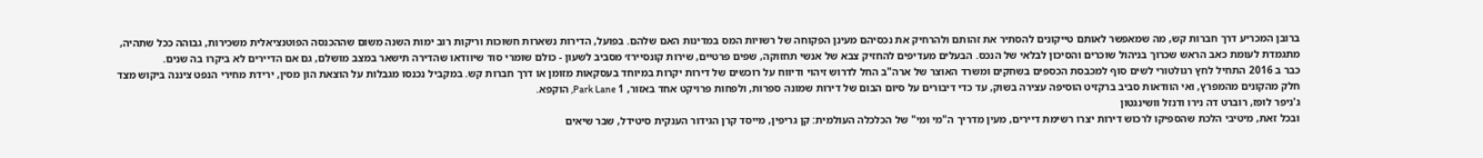ברובן המכריע דרך חברות קש, מה שמאפשר לאותם טייקונים להסתיר את זהותם ולהרחיק את נכסיהם מעינן הפקוחה של רשויות המס במדינות האם שלהם. בפועל, הדירות נשארות חשוכות וריקות רוב ימות השנה משום שההכנסה הפוטנציאלית משכירות, גבוהה ככל שתהיה, מתגמדת לעומת כאב הראש שכרוך בניהול שוכרים והסיכון לבלאי של הנכס. הבעלים מעדיפים להחזיק צבא של אנשי תחזוקה, שפים פרטיים, שירות קונסיירז׳ מסביב לשעון - כולם שומרי סוד שיוודאו שהדירה תישאר במצב מושלם, גם אם הדיירים לא ביקרו בה שנים.
כבר ב 2016 התחיל לחץ רגולטורי לשים סוף למכבסת הכספים בשחקים ומשרד האוצר של ארה"ב החל לדרוש זיהוי ודיווח על רוכשים של דירות יקרות במיוחד בעסקאות מזומן או דרך חברות קש. במקביל נכנסו מגבלות על הוצאת הון מסין, ירידת מחירי הנפט ציננה ביקוש מצד חלק מהקונים מהמפרץ, ואי הוודאות סביב ברקזיט הוסיפה עצירה בשוק, עד כדי דיבורים על סיום הבום של דירות שמונה ספרות, ולפחות פרויקט אחד באזור, 1 Park Lane, הוקפא.
ג'ניפר לופז, רוברט דה נירו ודנזל וושינגטון
ובכל זאת, מיטיבי הלכת שהספיקו לרכוש דירות יצרו רשימת דיירים, מעין מדריך ה"מי ומי" של הכלכלה העולמית: קן גריפין, מייסד קרן הגידור הענקית סיטידל, שבר שיאים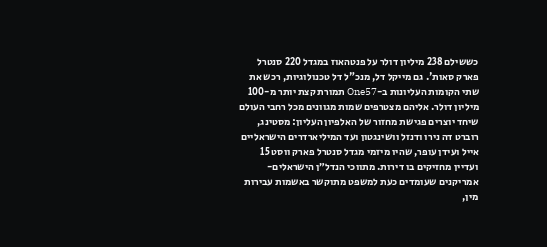כששילם 238 מיליון דולר על פנטהאוז במגדל 220 סנטרל פארק סאות'. גם מייקל דל, מנכ"ל דל טכנולוגיות, רכש את שתי הקומות העליונות ב-One57 תמורת קצת יותר מ-100 מיליון דולר. אליהם מצטרפים שמות מגוונים מכל רחבי העולם שיחד יוצרים פגישת מחזור של האלפיון העליון: מסטינג, רוברט דה נירו ודנזל וושינגטון ועד המיליארדרים הישראליים אייל ועידן עופר, שהיו מיזמי מגדל סנטרל פארק ווסט 15 ועדיין מחזיקים בו דירות. מתווכי הנדל״ן הישראלים-אמריקנים שעומדים כעת למשפט מתוקשר באשמות עבירות מין,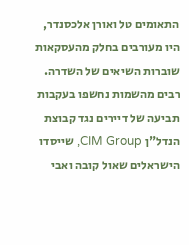התאומים טל ואורן אלכסנדר, היו מעורבים בחלק מהעסקאות שוברות השיאים של השדרה.
רבים מהשמות נחשפו בעקבות תביעה של דיירים נגד קבוצת הנדל"ן CIM Group, שייסדו הישראלים שאול קובה ואבי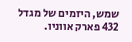שמש, היזמים של מגדל 432 פארק אווניו.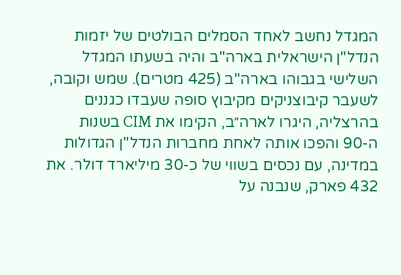המגדל נחשב לאחד הסמלים הבולטים של יזמות הנדל"ן הישראלית בארה"ב והיה בשעתו המגדל השלישי בגבוהו בארה"ב (425 מטרים). שמש וקובה, לשעבר קיבוצניקים מקיבוץ סופה שעבדו כגננים בהרצליה, היגרו לארה״ב, הקימו את CIM בשנות ה-90 והפכו אותה לאחת מחברות הנדל"ן הגדולות במדינה, עם נכסים בשווי של כ-30 מיליארד דולר. את 432 פארק, שנבנה על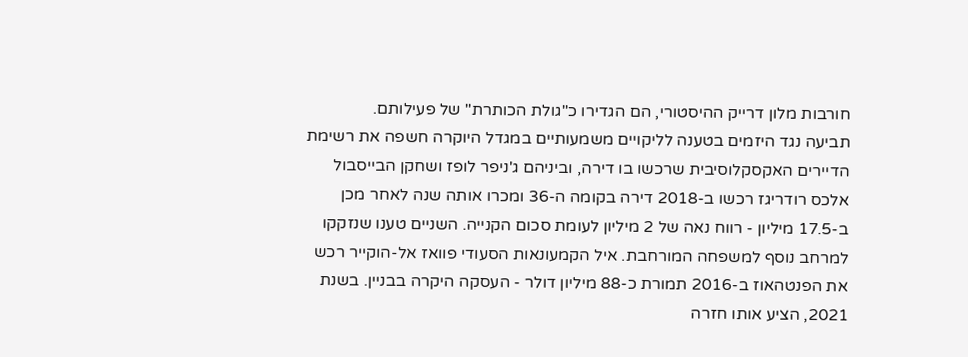חורבות מלון דרייק ההיסטורי, הם הגדירו כ"גולת הכותרת" של פעילותם.
תביעה נגד היזמים בטענה לליקויים משמעותיים במגדל היוקרה חשפה את רשימת הדיירים האקסקלוסיבית שרכשו בו דירה, וביניהם ג'ניפר לופז ושחקן הבייסבול אלכס רודריגז רכשו ב-2018 דירה בקומה ה-36 ומכרו אותה שנה לאחר מכן ב-17.5 מיליון - רווח נאה של 2 מיליון לעומת סכום הקנייה. השניים טענו שנזקקו למרחב נוסף למשפחה המורחבת. איל הקמעונאות הסעודי פוואז אל-הוקייר רכש את הפנטהאוז ב-2016 תמורת כ-88 מיליון דולר - העסקה היקרה בבניין. בשנת 2021, הציע אותו חזרה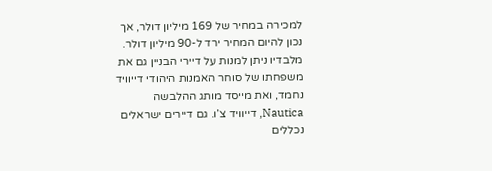למכירה במחיר של 169 מיליון דולר, אך נכון להיום המחיר ירד ל-90 מיליון דולר. מלבדיו ניתן למנות על דיירי הבניין גם את משפחתו של סוחר האמנות היהודי דייוויד נחמד, ואת מייסד מותג ההלבשה Nautica, דייוויד צ’ו. גם דיירים ישראלים נכללים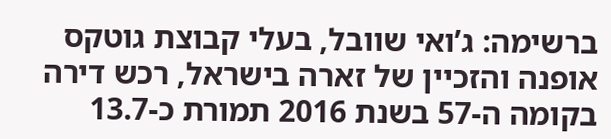ברשימה: ג’ואי שוובל, בעלי קבוצת גוטקס אופנה והזכיין של זארה בישראל, רכש דירה בקומה ה-57 בשנת 2016 תמורת כ-13.7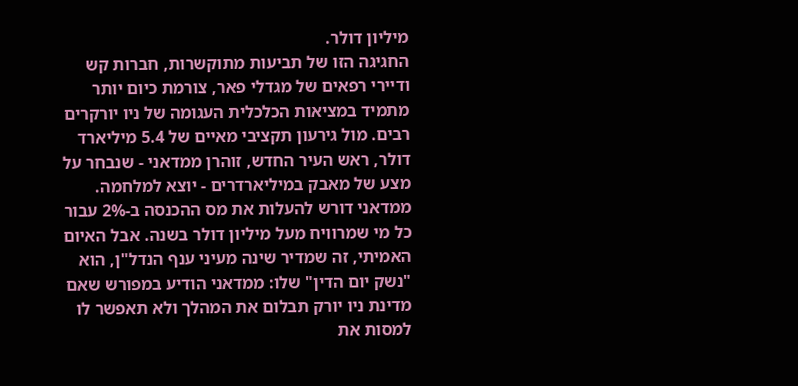מיליון דולר.
החגיגה הזו של תביעות מתוקשרות, חברות קש ודיירי רפאים של מגדלי פאר, צורמת כיום יותר מתמיד במציאות הכלכלית העגומה של ניו יורקרים רבים. מול גירעון תקציבי מאיים של 5.4 מיליארד דולר, ראש העיר החדש, זוהרן ממדאני - שנבחר על מצע של מאבק במיליארדרים - יוצא למלחמה. ממדאני דורש להעלות את מס ההכנסה ב-2% עבור כל מי שמרוויח מעל מיליון דולר בשנה. אבל האיום האמיתי, זה שמדיר שינה מעיני ענף הנדל"ן, הוא "נשק יום הדין" שלו: ממדאני הודיע במפורש שאם מדינת ניו יורק תבלום את המהלך ולא תאפשר לו למסות את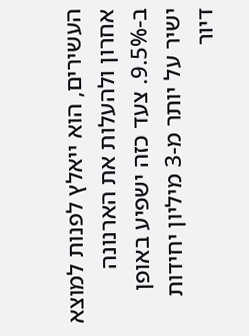העשירים, הוא ייאלץ לפנות למוצא אחרון ולהעלות את הארנונה ב-9.5%. צעד כזה ישפיע באופן ישיר על יותר מ-3 מיליון יחידות דיור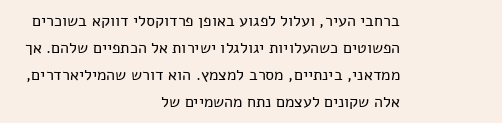ברחבי העיר, ועלול לפגוע באופן פרדוקסלי דווקא בשוכרים הפשוטים כשהעלויות יגולגלו ישירות אל הכתפיים שלהם. אך ממדאני, בינתיים, מסרב למצמץ. הוא דורש שהמיליארדרים, אלה שקונים לעצמם נתח מהשמיים של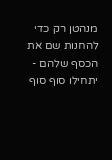מנהטן רק כדי להחנות שם את הכסף שלהם - יתחילו סוף סוף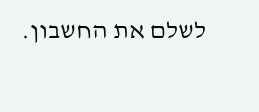לשלם את החשבון.